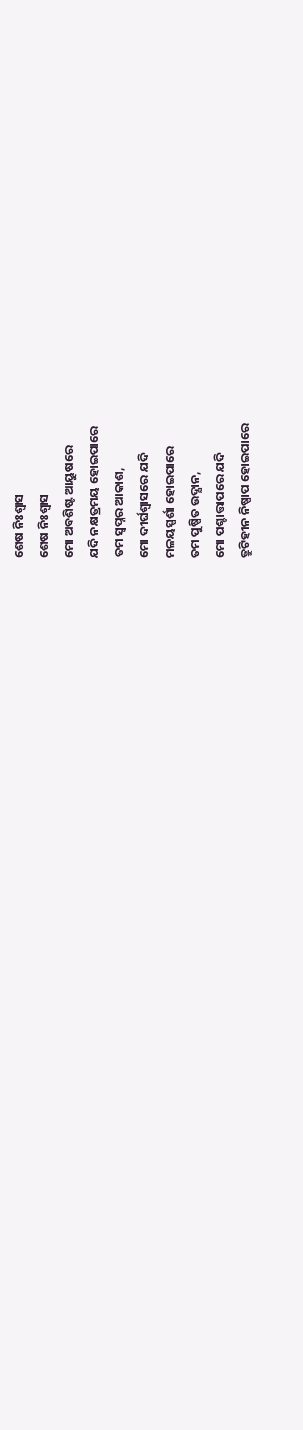ଶେଷ ନିଃଶ୍ବାସ
ଶେଷ ନିଃଶ୍ବାସ
ମୋ ଅବଶିଷ୍ଟ ଆୟୁଷରେ
ଯଦି ନକ୍ଷତ୍ରମୟ ହୋଇପାରେ
ତମ ସ୍ବପ୍ନର ଆକାଶ,
ମୋ ଦୀର୍ଘଶ୍ବାସରେ ଯଦି
ମଳୟସ୍ପର୍ଶା ହୋଇପାରେ
ତମ ପୁଷ୍ପିତ ଉଦ୍ଯାନ,
ମୋ ପଶ୍ଚାତ୍ତାପରେ ଯଦି
ତ୍ରୁଟିହୀନ ନିଷ୍ପାପ ହୋଇପାରେ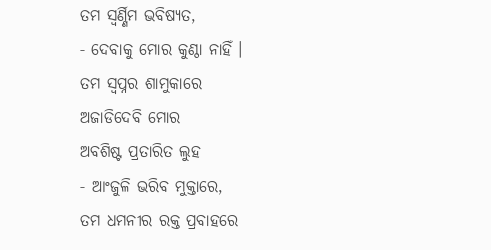ତମ ସ୍ବର୍ଣ୍ଣିମ ଭବିଷ୍ଯତ,
‐ ଦେବାକୁ ମୋର କୁଣ୍ଠା ନାହିଁ ।
ତମ ସ୍ବପ୍ନର ଶାମୁକାରେ
ଅଜାଡିଦେବି ମୋର
ଅବଶିଷ୍ଟ ପ୍ରତାରିତ ଲୁହ
‐ ଆଂଜୁଳି ଭରିବ ମୁକ୍ତାରେ,
ତମ ଧମନୀର ରକ୍ତ ପ୍ରବାହରେ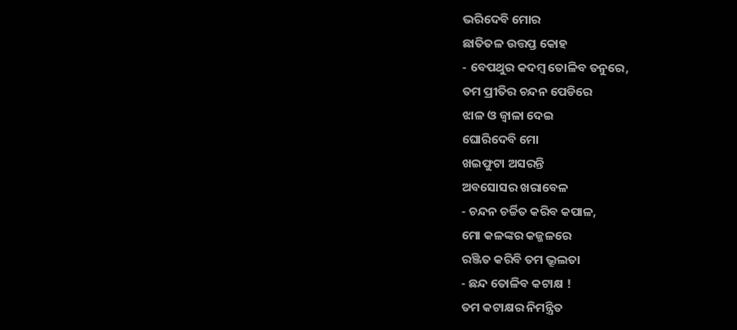ଭରିଦେବି ମୋର
ଛାତିତଳ ଉତ୍ତପ୍ତ କୋହ
‐ ବେପଥୁର କଦମ୍ବ ତୋଳିବ ତନୁରେ,
ତମ ପ୍ରୀତିର ଚନ୍ଦନ ପେଡିରେ
ଝାଳ ଓ ଜ୍ବାଳା ଦେଇ
ଘୋରିଦେବି ମୋ
ଖଇଫୁଟା ଅସରନ୍ତି
ଅବସୋସର ଖରାବେଳ
‐ ଚନ୍ଦନ ଚର୍ଚ୍ଚିତ କରିବ କପାଳ,
ମୋ କଳଙ୍କର କଜ୍ଜଳରେ
ରଞ୍ଜିତ କରିବି ତମ ଭ୍ରୂଲତା
‐ ଛନ୍ଦ ତୋଳିବ କଟାକ୍ଷ !
ତମ କଟାକ୍ଷର ନିମନ୍ତ୍ରିତ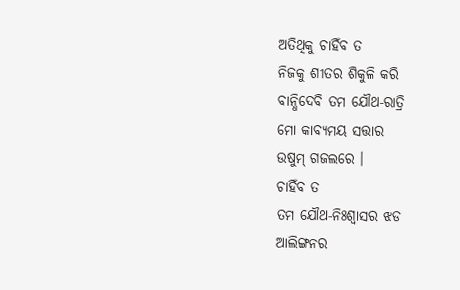ଅତିଥିକୁ ଚାହିଁବ ତ
ନିଜକୁ ଶୀତର ଶିକୁଳି କରି
ବାନ୍ଧିଦେବି ତମ ଯୌଥ‐ରାତ୍ରି
ମୋ କାବ୍ଯମୟ ସତ୍ତାର
ଉଷୁମ୍ ଗଜଲରେ ।
ଚାହିଁବ ତ
ତମ ଯୌଥ‐ନିଃଶ୍ବାସର ଝଡ
ଆଲିଙ୍ଗନର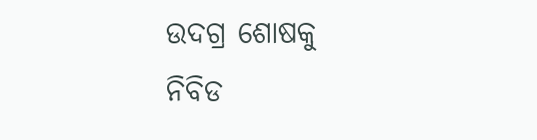ଉଦଗ୍ର ଶୋଷକୁ
ନିବିଡ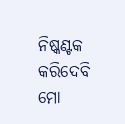ନିଷ୍କଣ୍ଟକ କରିଦେବି
ମୋ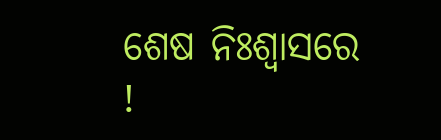ଶେଷ ନିଃଶ୍ବାସରେ !